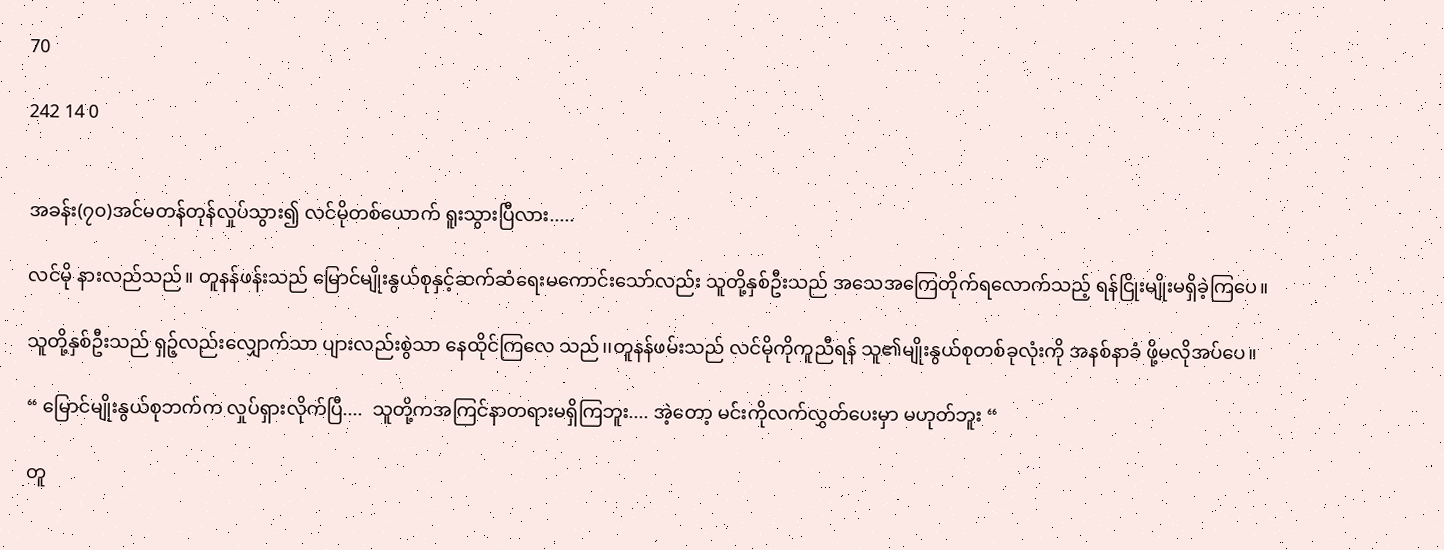70

242 14 0


အခန်း(၇၀)အင်မတန်တုန်လှုပ်သွား၍ လင်မိုတစ်ယောက် ရူးသွားပြီလား.....

လင်မို နားလည်သည်။ တူနန်ဖန်းသည် မြောင်မျိုးနွယ်စုနှင့်ဆက်ဆံရေးမကောင်းသော်လည်း သူတို့နှစ်ဦးသည် အသေအကြေတိုက်ရလောက်သည့် ရန်ငြိုးမျိုးမရှိခဲ့ကြပေ။

သူတို့နှစ်ဦးသည် ရှဉ့်လည်းလျှောက်သာ ပျားလည်းစွဲသာ နေထိုင်ကြလေ သည်၊၊တူနန်ဖမ်းသည် လင်မိုကိုကူညီရန် သူ၏မျိုးနွယ်စုတစ်ခုလုံးကို အနစ်နာခံ ဖို့မလိုအပ်ပေ။

“ မြောင်မျိုးနွယ်စုဘက်က လှုပ်ရှားလိုက်ပြီ....  သူတို့ကအကြင်နာတရားမရှိကြဘူး.... အဲ့တော့ မင်းကိုလက်လွှတ်ပေးမှာ မဟုတ်ဘူး “

တူ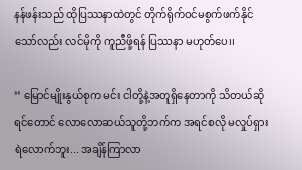နန်ဖန်းသည် ထိုပြဿနာထဲတွင် တိုက်ရိုက်ဝင်မစွက်ဖက်နိုင်သော်လည်း လင်မိုကို ကူညီဖို့ရန် ပြဿနာ မဟုတ်ပေ၊၊

‘’ မြောင်မျိုးနွယ်စုက မင်း ငါတို့နဲ့အတူရှိနေတာကို သိတယ်ဆိုရင်တောင် လောလောဆယ်သူတို့ဘက်က အရင်စလို မလှုပ်ရှားရဲလောက်ဘူး... အချိန်ကြာလာ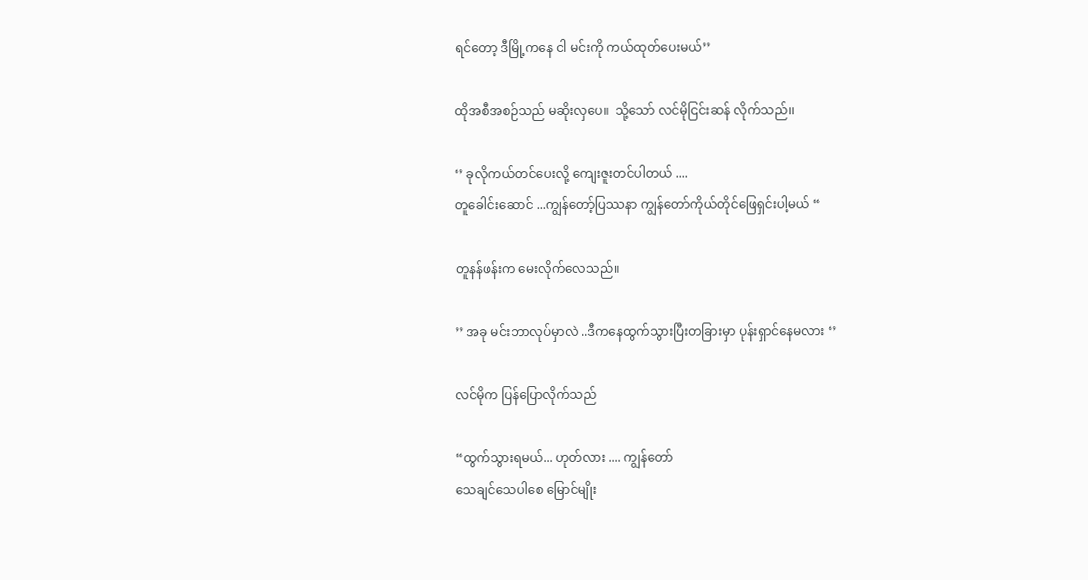ရင်တော့ ဒီမြို့ကနေ ငါ မင်းကို ကယ်ထုတ်ပေးမယ်’’

ထိုအစီအစဉ်သည် မဆိုးလှပေ။  သို့သော် လင်မိုငြင်းဆန် လိုက်သည်၊၊

‘’ ခုလိုကယ်တင်ပေးလို့ ကျေးဇူးတင်ပါတယ် ....
တူခေါင်းဆောင် ...ကျွန်တော့်ပြဿနာ ကျွန်တော်ကိုယ်တိုင်ဖြေရှင်းပါ့မယ် “

တူနန်ဖန်းက မေးလိုက်လေသည်။

’’ အခု မင်းဘာလုပ်မှာလဲ ..ဒီကနေထွက်သွားပြီးတခြားမှာ ပုန်းရှာင်နေမလား ‘’

လင်မိုက ပြန်ပြောလိုက်သည်

“ထွက်သွားရမယ်... ဟုတ်လား .... ကျွန်တော်
သေချင်သေပါစေ မြောင်မျိုး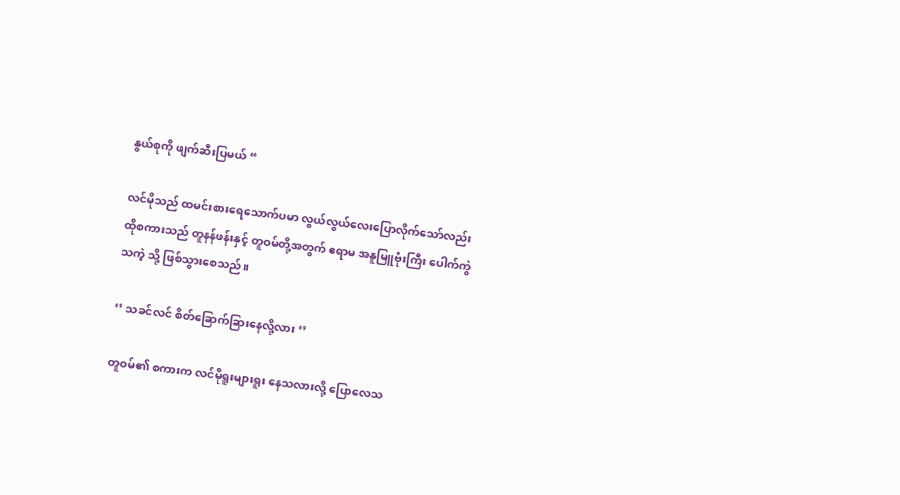နွယ်စုကို ဖျက်ဆီးပြမယ် “

လင်မိုသည် ထမင်းစားရေသောက်ပမာ လွယ်လွယ်လေးပြောလိုက်သော်လည်း ထိုစကားသည် တူနန်ဖန်းနှင့် တူဝမ်တို့အတွက် ဧရာမ အနူမြူဗုံးကြီး ပေါက်ကွဲသကဲ့ သို့ ဖြစ်သွားစေသည်။

‘’ သခင်လင် စိတ်ခြောက်ခြားနေလို့လား ‘’

တူဝမ်၏ စကားက လင်မိုရူးများရူး နေသလားလို့ ပြောလေသ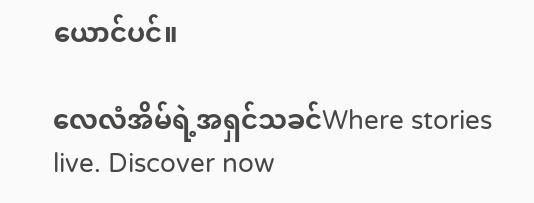ယောင်ပင်။

လေလံအိမ်ရဲ့အရှင်သခင်Where stories live. Discover now